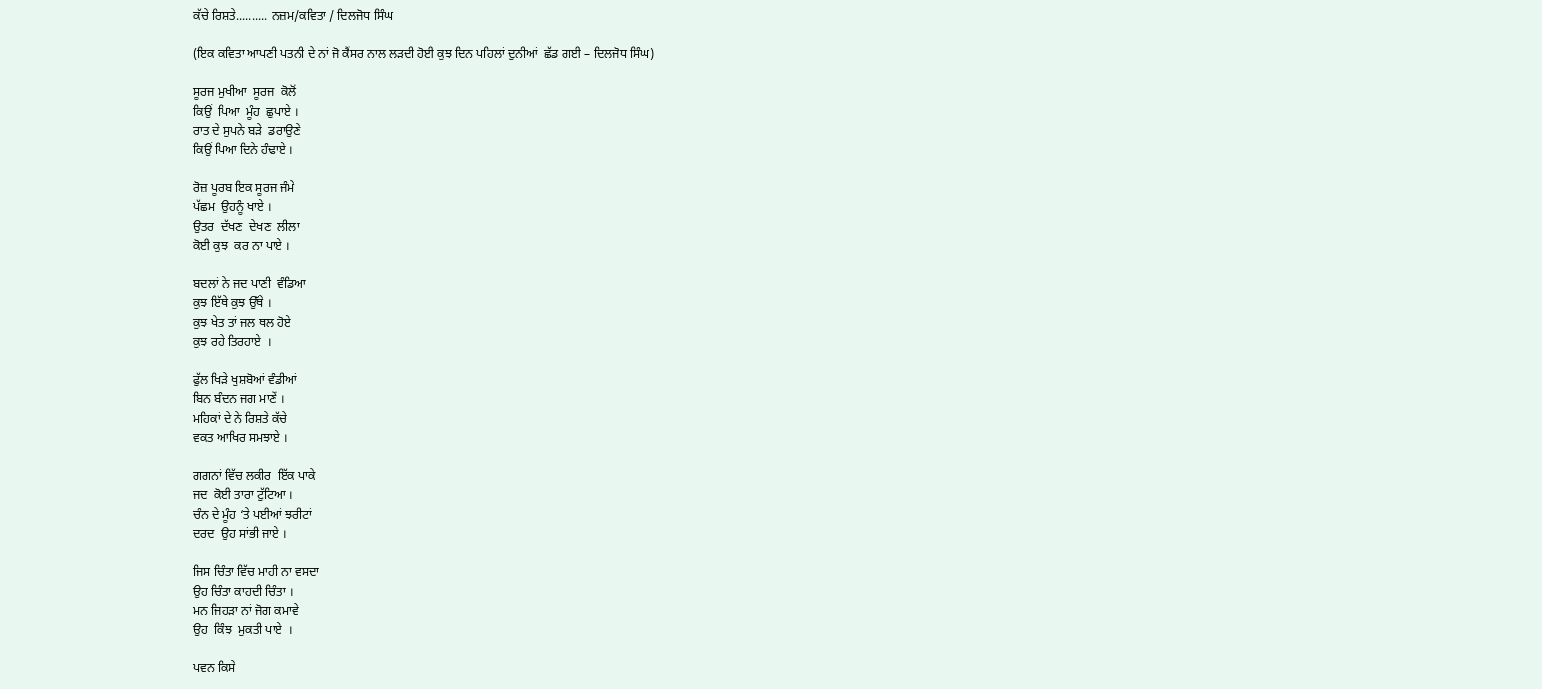ਕੱਚੇ ਰਿਸ਼ਤੇ.......... ਨਜ਼ਮ/ਕਵਿਤਾ / ਦਿਲਜੋਧ ਸਿੰਘ

(ਇਕ ਕਵਿਤਾ ਆਪਣੀ ਪਤਨੀ ਦੇ ਨਾਂ ਜੋ ਕੈਂਸਰ ਨਾਲ ਲੜਦੀ ਹੋਈ ਕੁਝ ਦਿਨ ਪਹਿਲਾਂ ਦੁਨੀਆਂ  ਛੱਡ ਗਈ – ਦਿਲਜੋਧ ਸਿੰਘ)

ਸੂਰਜ ਮੁਖੀਆ  ਸੂਰਜ  ਕੋਲੋਂ
ਕਿਉਂ  ਪਿਆ  ਮੂੰਹ  ਛੁਪਾਏ ।
ਰਾਤ ਦੇ ਸੁਪਨੇ ਬੜੇ  ਡਰਾਉਣੇ
ਕਿਉਂ ਪਿਆ ਦਿਨੇ ਹੰਢਾਏ ।

ਰੋਜ਼ ਪੂਰਬ ਇਕ ਸੂਰਜ ਜੰਮੇ
ਪੱਛਮ  ਉਹਨੂੰ ਖਾਏ ।
ਉਤਰ  ਦੱਖਣ  ਦੇਖਣ  ਲੀਲਾ
ਕੋਈ ਕੁਝ  ਕਰ ਨਾ ਪਾਏ ।

ਬਦਲਾਂ ਨੇ ਜਦ ਪਾਣੀ  ਵੰਡਿਆ
ਕੁਝ ਇੱਥੇ ਕੁਝ ਉੱਥੇ ।
ਕੁਝ ਖੇਤ ਤਾਂ ਜਲ ਥਲ ਹੋਏ
ਕੁਝ ਰਹੇ ਤਿਰਹਾਏ  ।

ਫੁੱਲ ਖਿੜੇ ਖੁਸ਼ਬੋਆਂ ਵੰਡੀਆਂ
ਬਿਨ ਬੰਦਨ ਜਗ ਮਾਣੇਂ ।
ਮਹਿਕਾਂ ਦੇ ਨੇ ਰਿਸ਼ਤੇ ਕੱਚੇ
ਵਕਤ ਆਖਿਰ ਸਮਝਾਏ ।

ਗਗਨਾਂ ਵਿੱਚ ਲਕੀਰ  ਇੱਕ ਪਾਕੇ
ਜਦ  ਕੋਈ ਤਾਰਾ ਟੁੱਟਿਆ ।
ਚੰਨ ਦੇ ਮੂੰਹ ‘ਤੇ ਪਈਆਂ ਝਰੀਟਾਂ
ਦਰਦ  ਉਹ ਸਾਂਭੀ ਜਾਏ ।

ਜਿਸ ਚਿੰਤਾ ਵਿੱਚ ਮਾਹੀ ਨਾ ਵਸਦਾ
ਉਹ ਚਿੰਤਾ ਕਾਹਦੀ ਚਿੰਤਾ ।
ਮਨ ਜਿਹੜਾ ਨਾਂ ਜੋਗ ਕਮਾਵੇ
ਉਹ  ਕਿੰਝ  ਮੁਕਤੀ ਪਾਏ  ।

ਪਵਨ ਕਿਸੇ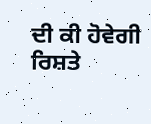ਦੀ ਕੀ ਹੋਵੇਗੀ
ਰਿਸ਼ਤੇ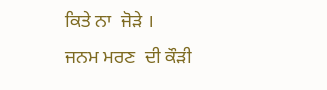ਕਿਤੇ ਨਾ  ਜੋੜੇ ।
ਜਨਮ ਮਰਣ  ਦੀ ਕੌੜੀ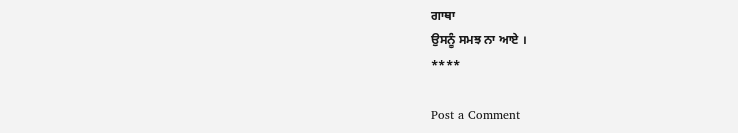ਗਾਥਾ
ਉਸਨੂੰ ਸਮਝ ਨਾ ਆਏ ।
****

Post a Comment